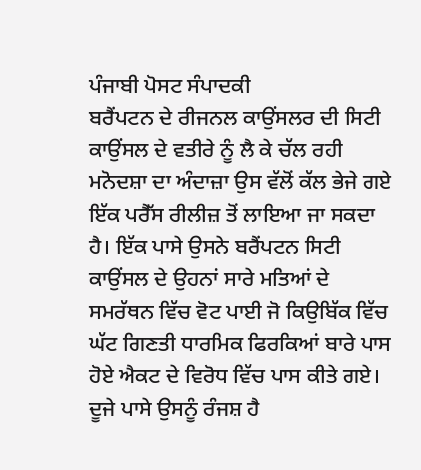ਪੰਜਾਬੀ ਪੋਸਟ ਸੰਪਾਦਕੀ
ਬਰੈਂਪਟਨ ਦੇ ਰੀਜਨਲ ਕਾਉਂਸਲਰ ਦੀ ਸਿਟੀ ਕਾਉਂਸਲ ਦੇ ਵਤੀਰੇ ਨੂੰ ਲੈ ਕੇ ਚੱਲ ਰਹੀ ਮਨੋਦਸ਼ਾ ਦਾ ਅੰਦਾਜ਼ਾ ਉਸ ਵੱਲੋਂ ਕੱਲ ਭੇਜੇ ਗਏ ਇੱਕ ਪਰੈੱਸ ਰੀਲੀਜ਼ ਤੋਂ ਲਾਇਆ ਜਾ ਸਕਦਾ ਹੈ। ਇੱਕ ਪਾਸੇ ਉਸਨੇ ਬਰੈਂਪਟਨ ਸਿਟੀ ਕਾਉਂਸਲ ਦੇ ਉਹਨਾਂ ਸਾਰੇ ਮਤਿਆਂ ਦੇ ਸਮਰੱਥਨ ਵਿੱਚ ਵੋਟ ਪਾਈ ਜੋ ਕਿਉਬਿੱਕ ਵਿੱਚ ਘੱਟ ਗਿਣਤੀ ਧਾਰਮਿਕ ਫਿਰਕਿਆਂ ਬਾਰੇ ਪਾਸ ਹੋਏ ਐਕਟ ਦੇ ਵਿਰੋਧ ਵਿੱਚ ਪਾਸ ਕੀਤੇ ਗਏ। ਦੂਜੇ ਪਾਸੇ ਉਸਨੂੰ ਰੰਜਸ਼ ਹੈ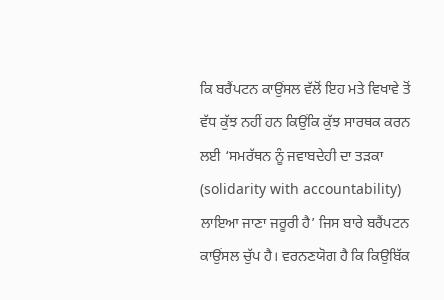ਕਿ ਬਰੈਂਪਟਨ ਕਾਉਂਸਲ ਵੱਲੋਂ ਇਹ ਮਤੇ ਵਿਖਾਵੇ ਤੋਂ ਵੱਧ ਕੁੱਝ ਨਹੀਂ ਹਨ ਕਿਉਂਕਿ ਕੁੱਝ ਸਾਰਥਕ ਕਰਨ ਲਈ ‘ਸਮਰੱਥਨ ਨੂੰ ਜਵਾਬਦੇਹੀ ਦਾ ਤੜਕਾ (solidarity with accountability) ਲਾਇਆ ਜਾਣਾ ਜਰੂਰੀ ਹੈ’ ਜਿਸ ਬਾਰੇ ਬਰੈਂਪਟਨ ਕਾਉਂਸਲ ਚੁੱਪ ਹੈ। ਵਰਨਣਯੋਗ ਹੈ ਕਿ ਕਿਉਬਿੱਕ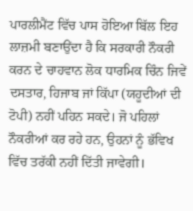ਪਾਰਲੀਮੈਂਟ ਵਿੱਚ ਪਾਸ ਹੋਇਆ ਬਿੱਲ ਇਹ ਲਾਜ਼ਮੀ ਬਣਾਉਂਦਾ ਹੈ ਕਿ ਸਰਕਾਰੀ ਨੌਕਰੀ ਕਰਨ ਦੇ ਚਾਹਵਾਨ ਲੋਕ ਧਾਰਮਿਕ ਚਿੰਨ ਜਿਵੇਂ ਦਸਤਾਰ, ਹਿਜਾਬ ਜਾਂ ਕਿੱਪਾ (ਯਹੂਦੀਆਂ ਦੀ ਟੋਪੀ) ਨਹੀਂ ਪਹਿਨ ਸਕਦੇ। ਜੋ ਪਹਿਲਾਂ ਨੌਕਰੀਆਂ ਕਰ ਰਹੇ ਹਨ, ਉਹਨਾਂ ਨੂੰ ਭੱਵਿਖ ਵਿੱਚ ਤਰੱਕੀ ਨਹੀਂ ਦਿੱਤੀ ਜਾਵੇਗੀ।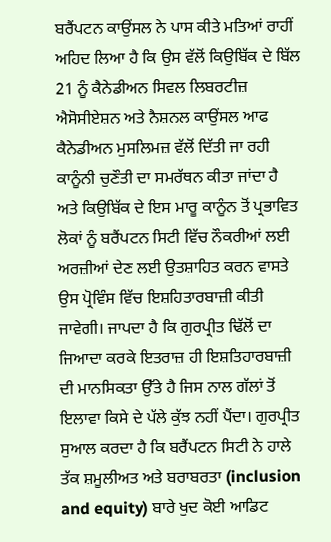ਬਰੈਂਪਟਨ ਕਾਉਂਸਲ ਨੇ ਪਾਸ ਕੀਤੇ ਮਤਿਆਂ ਰਾਹੀਂ ਅਹਿਦ ਲਿਆ ਹੈ ਕਿ ਉਸ ਵੱਲੋਂ ਕਿਉਬਿੱਕ ਦੇ ਬਿੱਲ 21 ਨੂੰ ਕੈਨੇਡੀਅਨ ਸਿਵਲ ਲਿਬਰਟੀਜ਼ ਐਸੋਸੀਏਸ਼ਨ ਅਤੇ ਨੈਸ਼ਨਲ ਕਾਉਂਸਲ ਆਫ ਕੈਨੇਡੀਅਨ ਮੁਸਲਿਮਜ਼ ਵੱਲੋਂ ਦਿੱਤੀ ਜਾ ਰਹੀ ਕਾਨੂੰਨੀ ਚੁਣੌਤੀ ਦਾ ਸਮਰੱਥਨ ਕੀਤਾ ਜਾਂਦਾ ਹੈ ਅਤੇ ਕਿਉਬਿੱਕ ਦੇ ਇਸ ਮਾਰੂ ਕਾਨੂੰਨ ਤੋਂ ਪ੍ਰਭਾਵਿਤ ਲੋਕਾਂ ਨੂੰ ਬਰੈਂਪਟਨ ਸਿਟੀ ਵਿੱਚ ਨੌਕਰੀਆਂ ਲਈ ਅਰਜ਼ੀਆਂ ਦੇਣ ਲਈ ਉਤਸ਼ਾਹਿਤ ਕਰਨ ਵਾਸਤੇ ਉਸ ਪ੍ਰੋਵਿੰਸ ਵਿੱਚ ਇਸ਼ਹਿਤਾਰਬਾਜ਼ੀ ਕੀਤੀ ਜਾਵੇਗੀ। ਜਾਪਦਾ ਹੈ ਕਿ ਗੁਰਪ੍ਰੀਤ ਢਿੱਲੋਂ ਦਾ ਜਿਆਦਾ ਕਰਕੇ ਇਤਰਾਜ਼ ਹੀ ਇਸ਼ਤਿਹਾਰਬਾਜ਼ੀ ਦੀ ਮਾਨਸਿਕਤਾ ਉੱਤੇ ਹੈ ਜਿਸ ਨਾਲ ਗੱਲਾਂ ਤੋਂ ਇਲਾਵਾ ਕਿਸੇ ਦੇ ਪੱਲੇ ਕੁੱਝ ਨਹੀਂ ਪੈਂਦਾ। ਗੁਰਪ੍ਰੀਤ ਸੁਆਲ ਕਰਦਾ ਹੈ ਕਿ ਬਰੈਂਪਟਨ ਸਿਟੀ ਨੇ ਹਾਲੇ ਤੱਕ ਸ਼ਮੂਲੀਅਤ ਅਤੇ ਬਰਾਬਰਤਾ (inclusion and equity) ਬਾਰੇ ਖੁਦ ਕੋਈ ਆਡਿਟ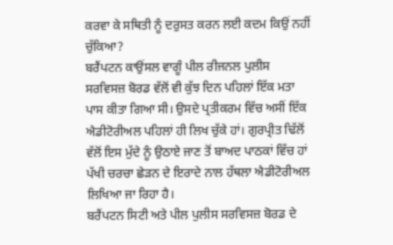ਕਰਵਾ ਕੇ ਸਥਿਤੀ ਨੂੰ ਦਰੁਸਤ ਕਰਨ ਲਈ ਕਦਮ ਕਿਉਂ ਨਹੀਂ ਚੁੱਕਿਆ?
ਬਰੈਂਪਟਨ ਕਾਉਂਸਲ ਵਾਗੂੰ ਪੀਲ ਰੀਜਨਲ ਪੁਲੀਸ ਸਰਵਿਸਜ਼ ਬੋਰਡ ਵੱਲੋਂ ਵੀ ਕੁੱਝ ਦਿਨ ਪਹਿਲਾਂ ਇੱਕ ਮਤਾ ਪਾਸ ਕੀਤਾ ਗਿਆ ਸੀ। ਉਸਦੇ ਪ੍ਰਤੀਕਰਮ ਵਿੱਚ ਅਸੀਂ ਇੱਕ ਐਡੀਟੋਰੀਅਲ ਪਹਿਲਾਂ ਹੀ ਲਿਖ ਚੁੱਕੇ ਹਾਂ। ਗੁਰਪ੍ਰੀਤ ਢਿੱਲੋਂ ਵੱਲੋਂ ਇਸ ਮੁੱਦੇ ਨੂੰ ਉਠਾਏ ਜਾਣ ਤੋਂ ਬਾਅਦ ਪਾਠਕਾਂ ਵਿੱਚ ਹਾਂ ਪੱਖੀ ਚਰਚਾ ਛੇੜਨ ਦੇ ਇਰਾਦੇ ਨਾਲ ਹੱਥਲਾ ਐਡੀਟੋਰੀਅਲ ਲਿਖਿਆ ਜਾ ਰਿਹਾ ਹੈ।
ਬਰੈਂਪਟਨ ਸਿਟੀ ਅਤੇ ਪੀਲ ਪੁਲੀਸ ਸਰਵਿਸਜ਼ ਬੋਰਡ ਦੇ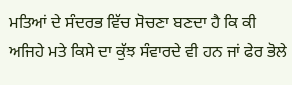ਮਤਿਆਂ ਦੇ ਸੰਦਰਭ ਵਿੱਚ ਸੋਚਣਾ ਬਣਦਾ ਹੈ ਕਿ ਕੀ ਅਜਿਹੇ ਮਤੇ ਕਿਸੇ ਦਾ ਕੁੱਝ ਸੰਵਾਰਦੇ ਵੀ ਹਨ ਜਾਂ ਫੇਰ ਭੋਲੇ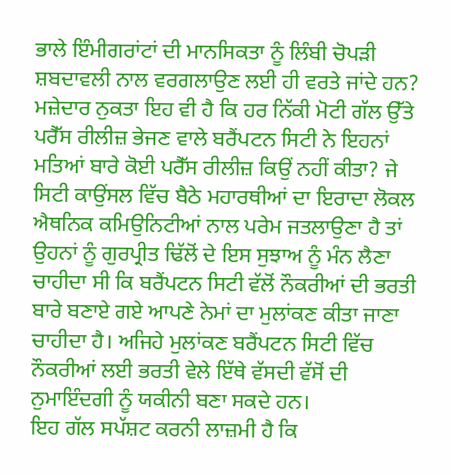ਭਾਲੇ ਇੰਮੀਗਰਾਂਟਾਂ ਦੀ ਮਾਨਸਿਕਤਾ ਨੂੰ ਲਿੰਬੀ ਚੋਪੜੀ ਸ਼ਬਦਾਵਲੀ ਨਾਲ ਵਰਗਲਾਉਣ ਲਈ ਹੀ ਵਰਤੇ ਜਾਂਦੇ ਹਨ? ਮਜ਼ੇਦਾਰ ਨੁਕਤਾ ਇਹ ਵੀ ਹੈ ਕਿ ਹਰ ਨਿੱਕੀ ਮੋਟੀ ਗੱਲ ਉੱਤੇ ਪਰੈੱਸ ਰੀਲੀਜ਼ ਭੇਜਣ ਵਾਲੇ ਬਰੈਂਪਟਨ ਸਿਟੀ ਨੇ ਇਹਨਾਂ ਮਤਿਆਂ ਬਾਰੇ ਕੋਈ ਪਰੈੱਸ ਰੀਲੀਜ਼ ਕਿਉਂ ਨਹੀਂ ਕੀਤਾ? ਜੇ ਸਿਟੀ ਕਾਉਂਸਲ ਵਿੱਚ ਬੈਠੇ ਮਹਾਰਥੀਆਂ ਦਾ ਇਰਾਦਾ ਲੋਕਲ ਐਥਨਿਕ ਕਮਿਉਨਿਟੀਆਂ ਨਾਲ ਪਰੇਮ ਜਤਲਾਉਣਾ ਹੈ ਤਾਂ ਉਹਨਾਂ ਨੂੰ ਗੁਰਪ੍ਰੀਤ ਢਿੱਲੋਂ ਦੇ ਇਸ ਸੁਝਾਅ ਨੂੰ ਮੰਨ ਲੈਣਾ ਚਾਹੀਦਾ ਸੀ ਕਿ ਬਰੈਂਪਟਨ ਸਿਟੀ ਵੱਲੋਂ ਨੌਕਰੀਆਂ ਦੀ ਭਰਤੀ ਬਾਰੇ ਬਣਾਏ ਗਏ ਆਪਣੇ ਨੇਮਾਂ ਦਾ ਮੁਲਾਂਕਣ ਕੀਤਾ ਜਾਣਾ ਚਾਹੀਦਾ ਹੈ। ਅਜਿਹੇ ਮੁਲਾਂਕਣ ਬਰੈਂਪਟਨ ਸਿਟੀ ਵਿੱਚ ਨੌਕਰੀਆਂ ਲਈ ਭਰਤੀ ਵੇਲੇ ਇੱਥੇ ਵੱਸਦੀ ਵੱਸੋਂ ਦੀ ਨੁਮਾਇੰਦਗੀ ਨੂੰ ਯਕੀਨੀ ਬਣਾ ਸਕਦੇ ਹਨ।
ਇਹ ਗੱਲ ਸਪੱਸ਼ਟ ਕਰਨੀ ਲਾਜ਼ਮੀ ਹੈ ਕਿ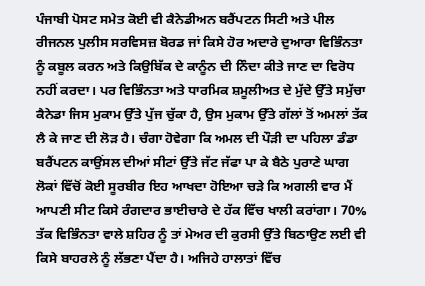ਪੰਜਾਬੀ ਪੋਸਟ ਸਮੇਤ ਕੋਈ ਵੀ ਕੈਨੇਡੀਅਨ ਬਰੈਂਪਟਨ ਸਿਟੀ ਅਤੇ ਪੀਲ ਰੀਜਨਲ ਪੁਲੀਸ ਸਰਵਿਸਜ਼ ਬੋਰਡ ਜਾਂ ਕਿਸੇ ਹੋਰ ਅਦਾਰੇ ਦੁਆਰਾ ਵਿਭਿੰਨਤਾ ਨੂੰ ਕਬੂਲ ਕਰਨ ਅਤੇ ਕਿਉਬਿੱਕ ਦੇ ਕਾਨੂੰਨ ਦੀ ਨਿੰਦਾ ਕੀਤੇ ਜਾਣ ਦਾ ਵਿਰੋਧ ਨਹੀਂ ਕਰਦਾ। ਪਰ ਵਿਭਿੰਨਤਾ ਅਤੇ ਧਾਰਮਿਕ ਸ਼ਮੂਲੀਅਤ ਦੇ ਮੁੱਦੇ ਉੱਤੇ ਸਮੁੱਚਾ ਕੈਨੇਡਾ ਜਿਸ ਮੁਕਾਮ ਉੱਤੇ ਪੁੱਜ ਚੁੱਕਾ ਹੈ, ਉਸ ਮੁਕਾਮ ਉੱਤੇ ਗੱਲਾਂ ਤੋਂ ਅਮਲਾਂ ਤੱਕ ਲੈ ਕੇ ਜਾਣ ਦੀ ਲੋੜ ਹੈ। ਚੰਗਾ ਹੋਵੇਗਾ ਕਿ ਅਮਲ ਦੀ ਪੌੜੀ ਦਾ ਪਹਿਲਾ ਡੰਡਾ ਬਰੈਂਪਟਨ ਕਾਉਂਸਲ ਦੀਆਂ ਸੀਟਾਂ ਉੱਤੇ ਜੱਟ ਜੱਫਾ ਪਾ ਕੇ ਬੈਠੇ ਪੁਰਾਣੇ ਘਾਗ ਲੋਕਾਂ ਵਿੱਚੋਂ ਕੋਈ ਸੂਰਬੀਰ ਇਹ ਆਖਦਾ ਹੋਇਆ ਚੜੇ ਕਿ ਅਗਲੀ ਵਾਰ ਮੈਂ ਆਪਣੀ ਸੀਟ ਕਿਸੇ ਰੰਗਦਾਰ ਭਾਈਚਾਰੇ ਦੇ ਹੱਕ ਵਿੱਚ ਖਾਲੀ ਕਰਾਂਗਾ। 70% ਤੱਕ ਵਿਭਿੰਨਤਾ ਵਾਲੇ ਸ਼ਹਿਰ ਨੂੰ ਤਾਂ ਮੇਅਰ ਦੀ ਕੁਰਸੀ ਉੱਤੇ ਬਿਠਾਉਣ ਲਈ ਵੀ ਕਿਸੇ ਬਾਹਰਲੇ ਨੂੰ ਲੱਭਣਾ ਪੈਂਦਾ ਹੈ। ਅਜਿਹੇ ਹਾਲਾਤਾਂ ਵਿੱਚ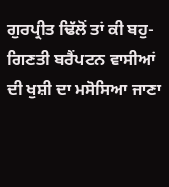ਗੁਰਪ੍ਰੀਤ ਢਿੱਲੋਂ ਤਾਂ ਕੀ ਬਹੁ-ਗਿਣਤੀ ਬਰੈਂਪਟਨ ਵਾਸੀਆਂ ਦੀ ਖੁਸ਼ੀ ਦਾ ਮਸੋਸਿਆ ਜਾਣਾ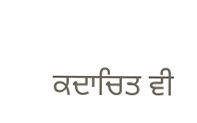ਕਦਾਚਿਤ ਵੀ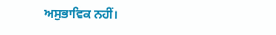ਅਸੁਭਾਵਿਕ ਨਹੀਂ।